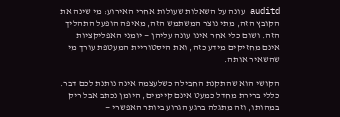auditd עונה על השאלות שעולות אחרי האירוע: מי שינה את הקובץ הזה, מתי נוצר המשתמש הזה, מאיפה הופעל התהליך הזה. ושום כלי אחר אינו עונה עליהן — יומני האפליקציות אינם מחזיקים מידע כזה, ואת היסטוריית המעטפת עורך מי שהשאיר אותה.

הקושי הוא שהתקנת החבילה כשלעצמה אינה נותנת לכם דבר. כללי ברירת מחדל כמעט אינם קיימים, היומן נכתב אבל ריק במהותו, וזה מתגלה ברגע הגרוע ביותר האפשרי —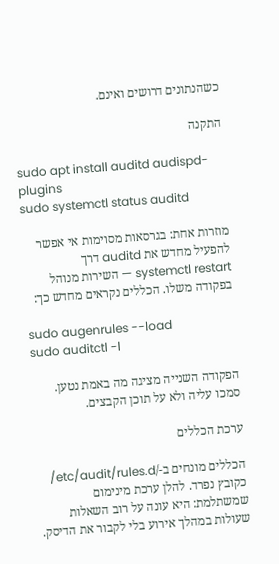כשהנתונים דרושים ואינם.

התקנה

sudo apt install auditd audispd-plugins
sudo systemctl status auditd

מוזרות אחת: בגרסאות מסוימות אי אפשר להפעיל מחדש את auditd דרך systemctl restart — השירות מנוהל בפקודה משלו. הכללים נקראים מחדש כך:

sudo augenrules --load
sudo auditctl -l

הפקודה השנייה מציגה מה באמת נטען. סמכו עליה ולא על תוכן הקבצים.

ערכת הכללים

הכללים מונחים ב-/etc/audit/rules.d/ כקובץ נפרד. להלן ערכת מינימום שמשתלמת: היא עונה על רוב השאלות שעולות במהלך אירוע בלי לקבור את הדיסק.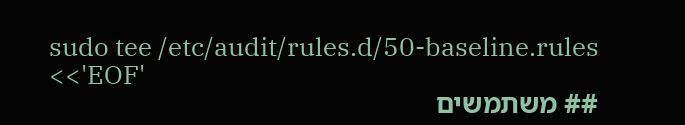sudo tee /etc/audit/rules.d/50-baseline.rules <<'EOF'
## משתמשים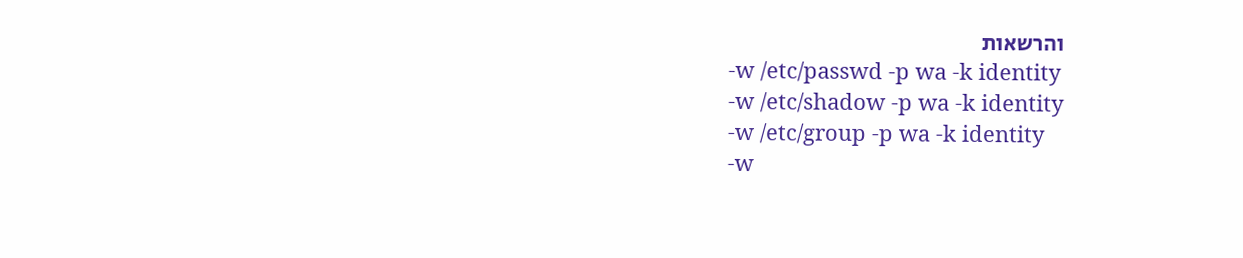והרשאות
-w /etc/passwd -p wa -k identity
-w /etc/shadow -p wa -k identity
-w /etc/group -p wa -k identity
-w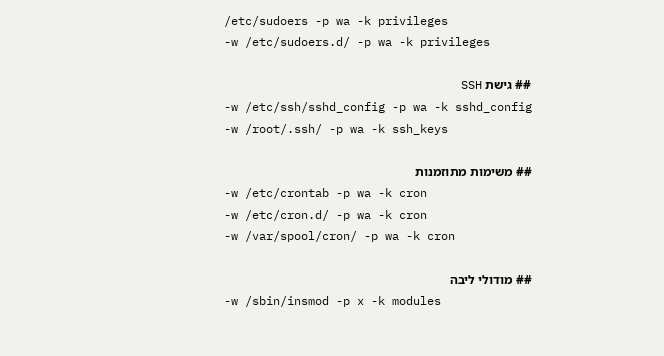/etc/sudoers -p wa -k privileges
-w /etc/sudoers.d/ -p wa -k privileges

## גישת SSH
-w /etc/ssh/sshd_config -p wa -k sshd_config
-w /root/.ssh/ -p wa -k ssh_keys

## משימות מתוזמנות
-w /etc/crontab -p wa -k cron
-w /etc/cron.d/ -p wa -k cron
-w /var/spool/cron/ -p wa -k cron

## מודולי ליבה
-w /sbin/insmod -p x -k modules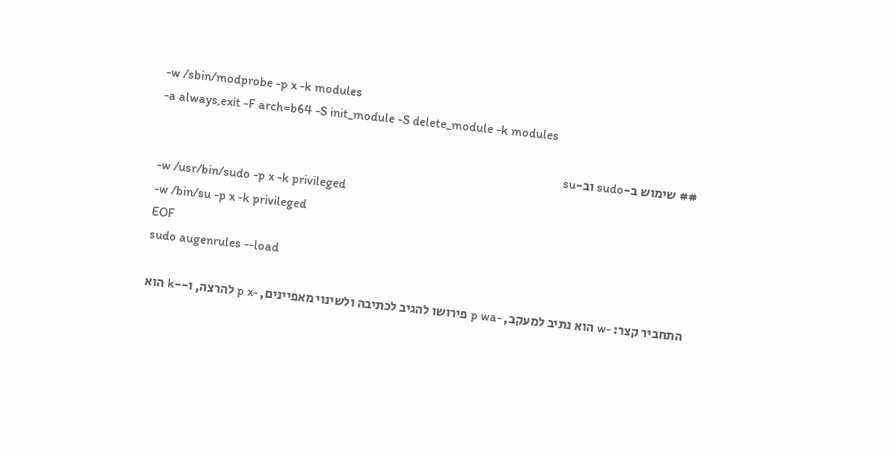-w /sbin/modprobe -p x -k modules
-a always,exit -F arch=b64 -S init_module -S delete_module -k modules

## שימוש ב-sudo וב-su
-w /usr/bin/sudo -p x -k privileged
-w /bin/su -p x -k privileged
EOF
sudo augenrules --load

התחביר קצר: -w הוא נתיב למעקב, -p wa פירושו להגיב לכתיבה ולשינוי מאפיינים, -p x להרצה, ו--k הוא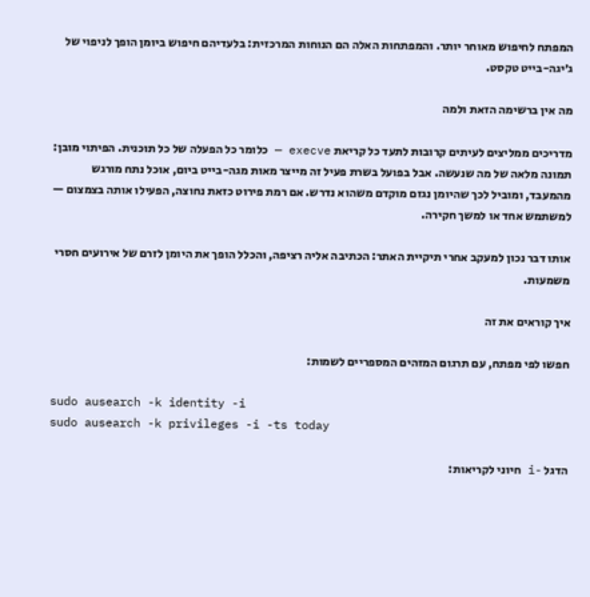המפתח לחיפוש מאוחר יותר. והמפתחות האלה הם הנוחות המרכזית: בלעדיהם חיפוש ביומן הופך לניפוי של ג׳יגה-בייט טקסט.

מה אין ברשימה הזאת ולמה

מדריכים ממליצים לעיתים קרובות לתעד כל קריאת execve — כלומר כל הפעלה של כל תוכנית. הפיתוי מובן: תמונה מלאה של מה שנעשה. אבל בפועל בשרת פעיל זה מייצר מאות מגה-בייט ביום, אוכל נתח מורגש מהמעבד, ומוביל לכך שהיומן נגזם מוקדם משהוא נדרש. אם רמת פירוט כזאת נחוצה, הפעילו אותה בצמצום — למשתמש אחד או למשך חקירה.

אותו דבר נכון למעקב אחרי תיקיית האתר: הכתיבה אליה רציפה, והכלל הופך את היומן לזרם של אירועים חסרי משמעות.

איך קוראים את זה

חפשו לפי מפתח, עם תרגום המזהים המספריים לשמות:

sudo ausearch -k identity -i
sudo ausearch -k privileges -i -ts today

הדגל -i חיוני לקריאות: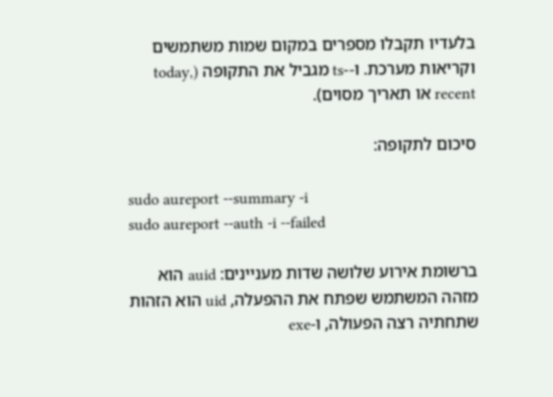בלעדיו תקבלו מספרים במקום שמות משתמשים וקריאות מערכת. ו--ts מגביל את התקופה (today, recent או תאריך מסוים).

סיכום לתקופה:

sudo aureport --summary -i
sudo aureport --auth -i --failed

ברשומת אירוע שלושה שדות מעניינים: auid הוא מזהה המשתמש שפתח את ההפעלה, uid הוא הזהות שתחתיה רצה הפעולה, ו-exe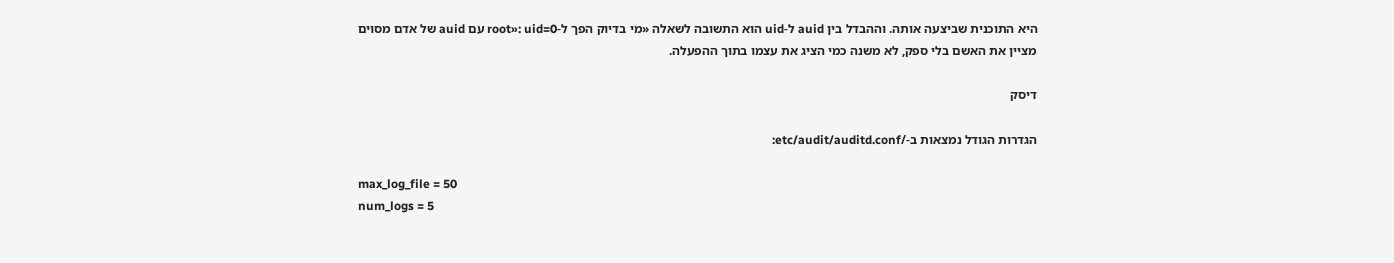היא התוכנית שביצעה אותה. וההבדל בין auid ל-uid הוא התשובה לשאלה «מי בדיוק הפך ל-root»: uid=0 עם auid של אדם מסוים מציין את האשם בלי ספק, לא משנה כמי הציג את עצמו בתוך ההפעלה.

דיסק

הגדרות הגודל נמצאות ב-/etc/audit/auditd.conf:

max_log_file = 50
num_logs = 5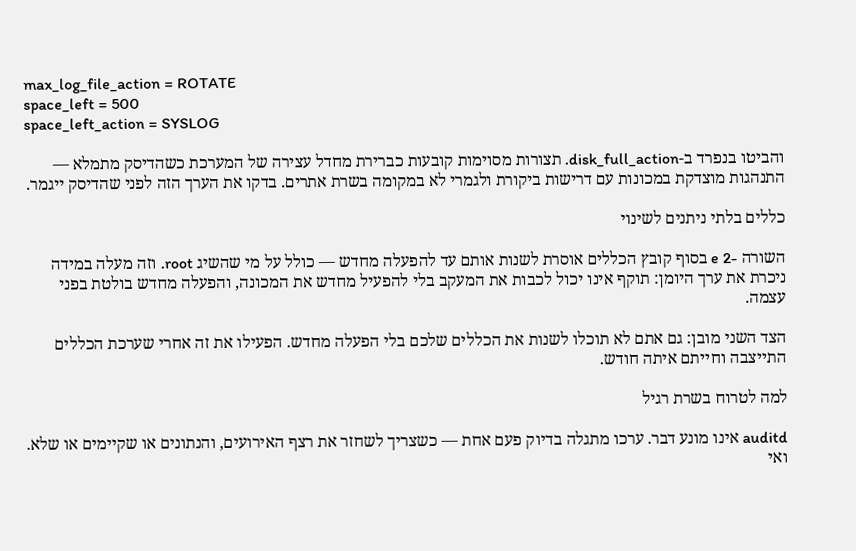max_log_file_action = ROTATE
space_left = 500
space_left_action = SYSLOG

והביטו בנפרד ב-disk_full_action. תצורות מסוימות קובעות כברירת מחדל עצירה של המערכת כשהדיסק מתמלא — התנהגות מוצדקת במכונות עם דרישות ביקורת ולגמרי לא במקומה בשרת אתרים. בדקו את הערך הזה לפני שהדיסק ייגמר.

כללים בלתי ניתנים לשינוי

השורה -e 2 בסוף קובץ הכללים אוסרת לשנות אותם עד להפעלה מחדש — כולל על מי שהשיג root. וזה מעלה במידה ניכרת את ערך היומן: תוקף אינו יכול לכבות את המעקב בלי להפעיל מחדש את המכונה, והפעלה מחדש בולטת בפני עצמה.

הצד השני מובן: גם אתם לא תוכלו לשנות את הכללים שלכם בלי הפעלה מחדש. הפעילו את זה אחרי שערכת הכללים התייצבה וחייתם איתה חודש.

למה לטרוח בשרת רגיל

auditd אינו מונע דבר. ערכו מתגלה בדיוק פעם אחת — כשצריך לשחזר את רצף האירועים, והנתונים או שקיימים או שלא. ואי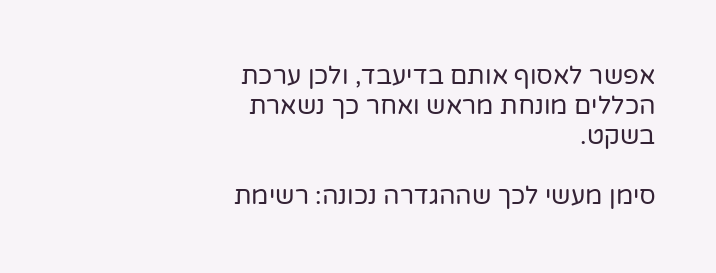אפשר לאסוף אותם בדיעבד, ולכן ערכת הכללים מונחת מראש ואחר כך נשארת בשקט.

סימן מעשי לכך שההגדרה נכונה: רשימת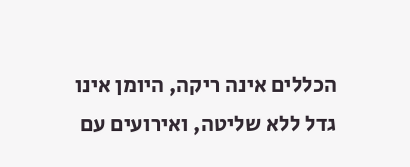הכללים אינה ריקה, היומן אינו גדל ללא שליטה, ואירועים עם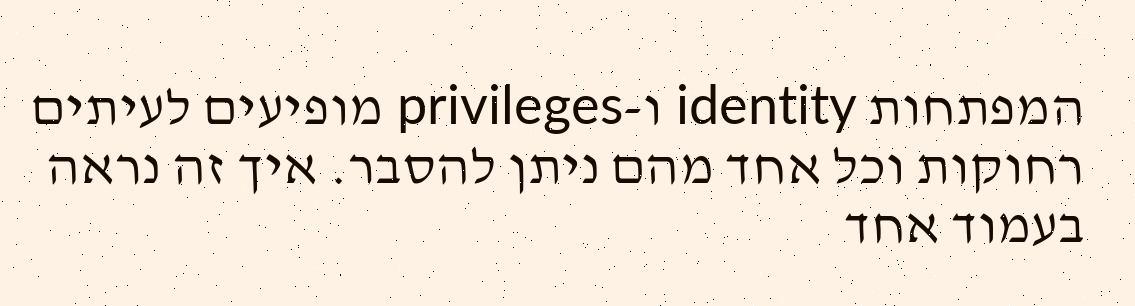המפתחות identity ו-privileges מופיעים לעיתים רחוקות וכל אחד מהם ניתן להסבר. איך זה נראה בעמוד אחד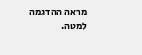מראה ההדגמה למטה.